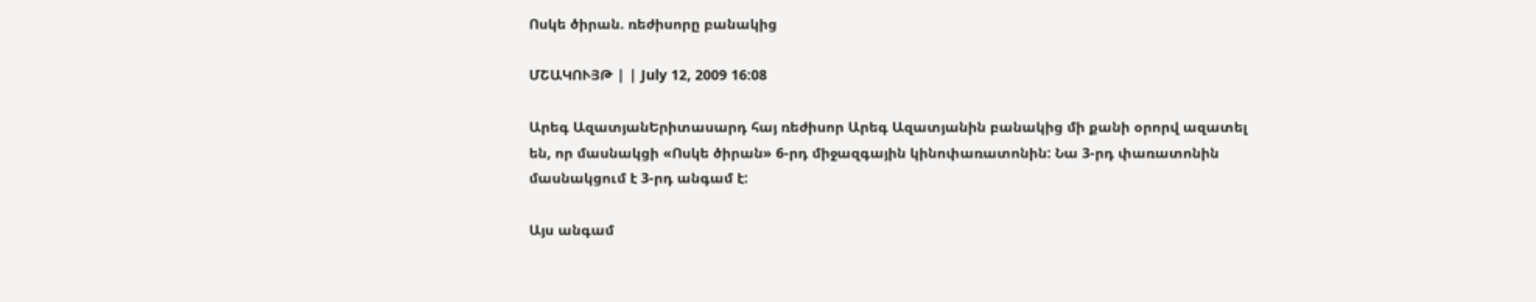Ոսկե ծիրան. ռեժիսորը բանակից

ՄՇԱԿՈՒՅԹ | | July 12, 2009 16:08

Արեգ ԱզատյանԵրիտասարդ հայ ռեժիսոր Արեգ Ազատյանին բանակից մի քանի օրորվ ազատել են, որ մասնակցի «Ոսկե ծիրան» 6-րդ միջազգային կինոփառատոնին: Նա 3-րդ փառատոնին մասնակցում է 3-րդ անգամ է:

Այս անգամ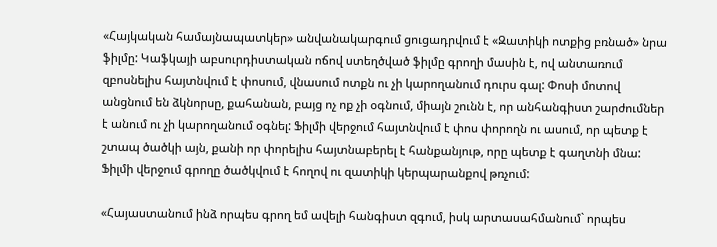«Հայկական համայնապատկեր» անվանակարգում ցուցադրվում է «Զատիկի ոտքից բռնած» նրա ֆիլմը: Կաֆկայի աբսուրդիստական ոճով ստեղծված ֆիլմը գրողի մասին է, ով անտառում զբոսնելիս հայտնվում է փոսում, վնասում ոտքն ու չի կարողանում դուրս գալ: Փոսի մոտով անցնում են ձկնորսը, քահանան, բայց ոչ ոք չի օգնում, միայն շունն է, որ անհանգիստ շարժումներ է անում ու չի կարողանում օգնել: Ֆիլմի վերջում հայտնվում է փոս փորողն ու ասում, որ պետք է շտապ ծածկի այն, քանի որ փորելիս հայտնաբերել է հանքանյութ, որը պետք է գաղտնի մնա: Ֆիլմի վերջում գրողը ծածկվում է հողով ու զատիկի կերպարանքով թռչում:

«Հայաստանում ինձ որպես գրող եմ ավելի հանգիստ զգում, իսկ արտասահմանում` որպես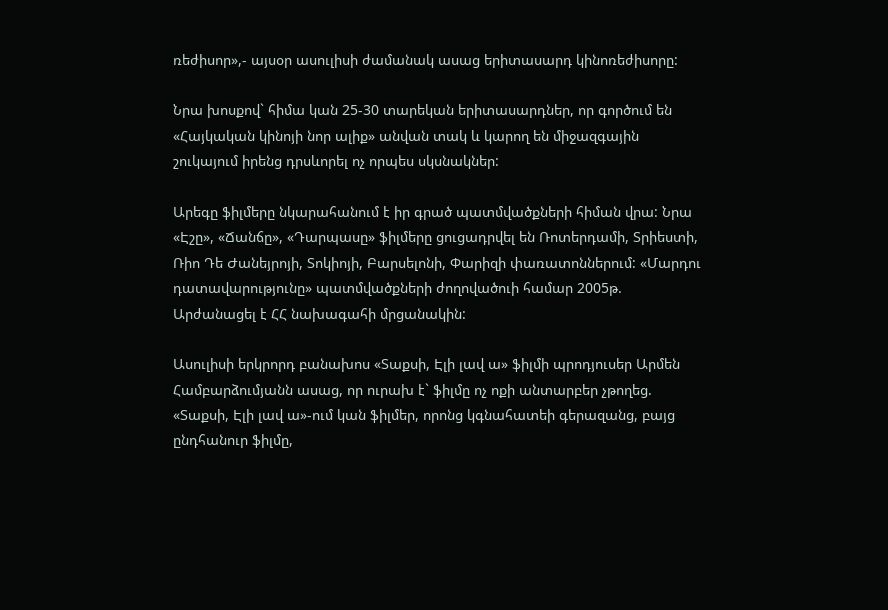ռեժիսոր»,- այսօր ասուլիսի ժամանակ ասաց երիտասարդ կինոռեժիսորը:

Նրա խոսքով` հիմա կան 25-30 տարեկան երիտասարդներ, որ գործում են «Հայկական կինոյի նոր ալիք» անվան տակ և կարող են միջազգային շուկայում իրենց դրսևորել ոչ որպես սկսնակներ:

Արեգը ֆիլմերը նկարահանում է իր գրած պատմվածքների հիման վրա: Նրա «Էշը», «Ճանճը», «Դարպասը» ֆիլմերը ցուցադրվել են Ռոտերդամի, Տրիեստի, Ռիո Դե Ժանեյրոյի, Տոկիոյի, Բարսելոնի, Փարիզի փառատոններում: «Մարդու դատավարությունը» պատմվածքների ժողովածուի համար 2005թ. Արժանացել է ՀՀ նախագահի մրցանակին:

Ասուլիսի երկրորդ բանախոս «Տաքսի, Էլի լավ ա» ֆիլմի պրոդյուսեր Արմեն Համբարձումյանն ասաց, որ ուրախ է` ֆիլմը ոչ ոքի անտարբեր չթողեց. «Տաքսի, Էլի լավ ա»-ում կան ֆիլմեր, որոնց կգնահատեի գերազանց, բայց ընդհանուր ֆիլմը,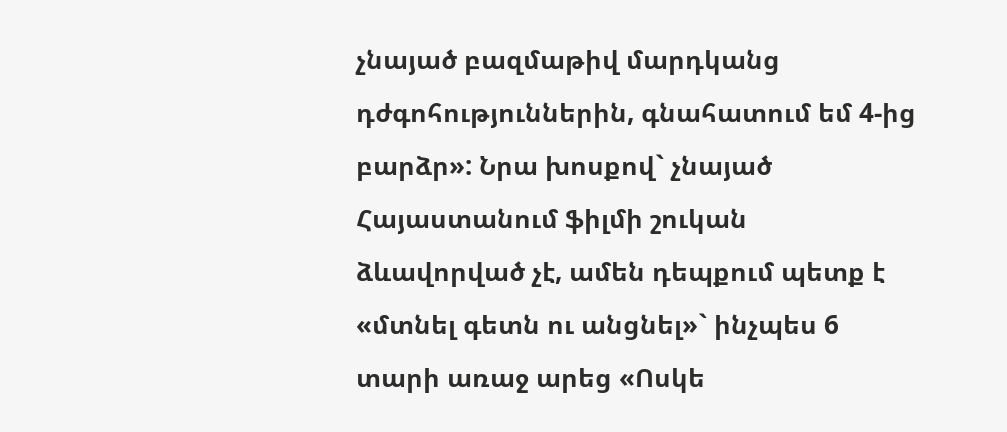չնայած բազմաթիվ մարդկանց դժգոհություններին, գնահատում եմ 4-ից բարձր»: Նրա խոսքով` չնայած Հայաստանում ֆիլմի շուկան ձևավորված չէ, ամեն դեպքում պետք է «մտնել գետն ու անցնել»` ինչպես 6 տարի առաջ արեց «Ոսկե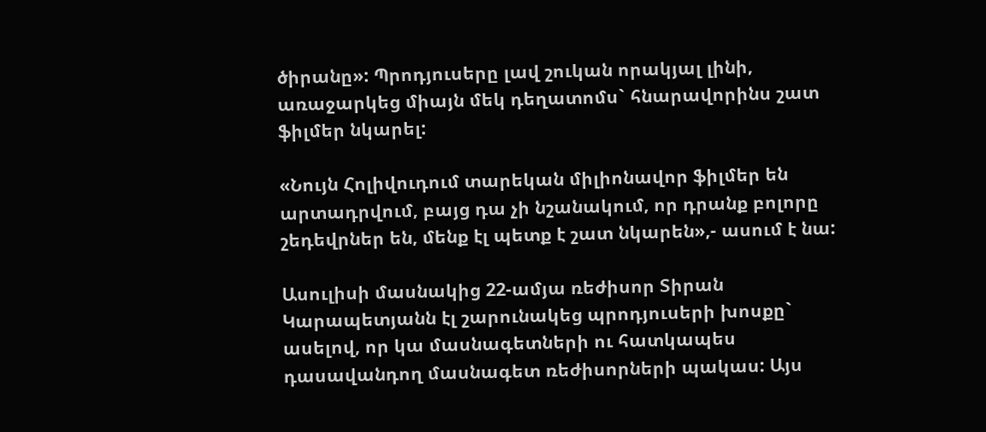ծիրանը»: Պրոդյուսերը լավ շուկան որակյալ լինի, առաջարկեց միայն մեկ դեղատոմս` հնարավորինս շատ ֆիլմեր նկարել:

«Նույն Հոլիվուդում տարեկան միլիոնավոր ֆիլմեր են արտադրվում, բայց դա չի նշանակում, որ դրանք բոլորը շեդեվրներ են, մենք էլ պետք է շատ նկարեն»,- ասում է նա:

Ասուլիսի մասնակից 22-ամյա ռեժիսոր Տիրան Կարապետյանն էլ շարունակեց պրոդյուսերի խոսքը` ասելով, որ կա մասնագետների ու հատկապես դասավանդող մասնագետ ռեժիսորների պակաս: Այս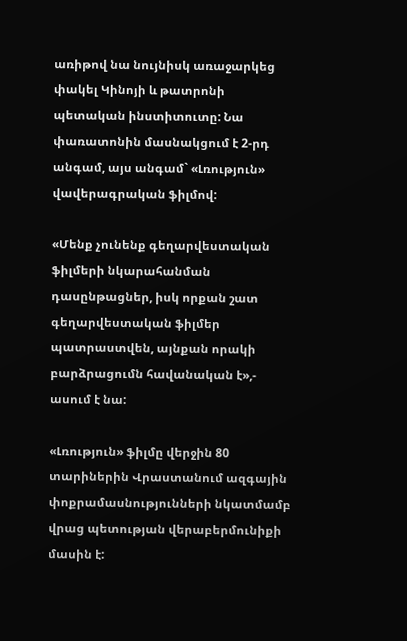առիթով նա նույնիսկ առաջարկեց փակել Կինոյի և թատրոնի պետական ինստիտուտը: Նա փառատոնին մասնակցում է 2-րդ անգամ, այս անգամ` «Լռություն» վավերագրական ֆիլմով:

«Մենք չունենք գեղարվեստական ֆիլմերի նկարահանման դասընթացներ, իսկ որքան շատ գեղարվեստական ֆիլմեր պատրաստվեն, այնքան որակի բարձրացումն հավանական է»,- ասում է նա:

«Լռություն» ֆիլմը վերջին 80 տարիներին Վրաստանում ազգային փոքրամասնությունների նկատմամբ վրաց պետության վերաբերմունիքի մասին է: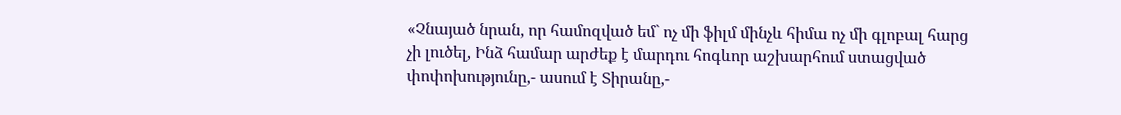«Չնայած նրան, որ համոզված եմ` ոչ մի ֆիլմ մինչև հիմա ոչ մի գլոբալ հարց չի լուծել, Ինձ համար արժեք է մարդու հոգևոր աշխարհում ստացված փոփոխությունը,- ասում է Տիրանը,-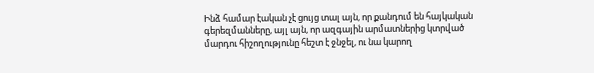Ինձ համար էական չէ ցույց տալ այն, որ քանդում են հայկական գերեզմանները, այլ այն, որ ազգային արմատներից կտրված մարդու հիշողությունը հեշտ է ջնջել, ու նա կարող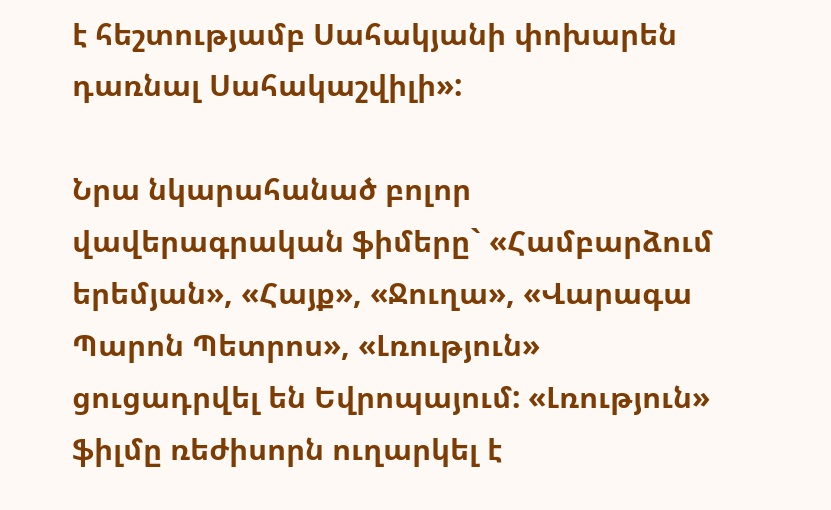է հեշտությամբ Սահակյանի փոխարեն դառնալ Սահակաշվիլի»:

Նրա նկարահանած բոլոր վավերագրական ֆիմերը` «Համբարձում երեմյան», «Հայք», «Ջուղա», «Վարագա Պարոն Պետրոս», «Լռություն» ցուցադրվել են Եվրոպայում: «Լռություն» ֆիլմը ռեժիսորն ուղարկել է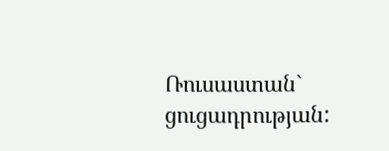Ռուսաստան` ցուցադրության: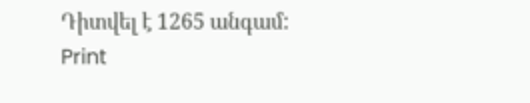Դիտվել է 1265 անգամ:
Print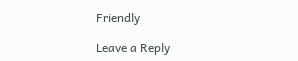Friendly

Leave a Reply